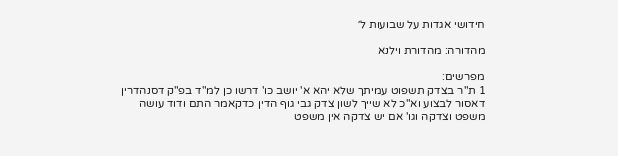חידושי אגדות על שבועות ל׳

מהדורה: מהדורת וילנא

מפרשים:
1 ת"ר בצדק תשפוט עמיתך שלא יהא א' יושב כו' דרשו כן למ"ד בפ"ק דסנהדרין דאסור לבצוע וא"כ לא שייך לשון צדק גבי גוף הדין כדקאמר התם ודוד עושה משפט וצדקה וגו' אם יש צדקה אין משפט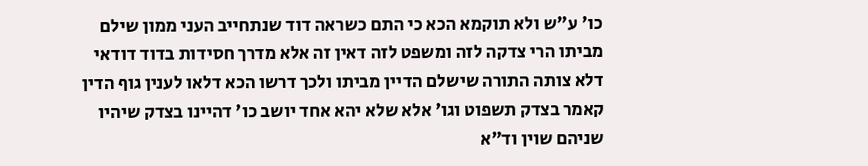כו' ע"ש ולא תוקמא הכא כי התם כשראה דוד שנתחייב העני ממון שילם מביתו הרי צדקה לזה ומשפט לזה דאין זה אלא מדרך חסידות בדוד דודאי דלא צותה התורה שישלם הדיין מביתו ולכך דרשו הכא דלאו לענין גוף הדין קאמר בצדק תשפוט וגו' אלא שלא יהא אחד יושב כו' דהיינו בצדק שיהיו שניהם שוין וד"א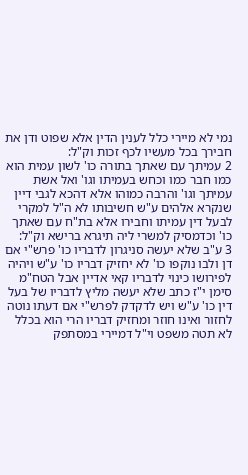נמי לא מיירי כלל לענין הדין אלא שפוט ודן את חבירך בכל מעשיו לכף זכות וק"ל:
2 עמיתך עם שאתך בתורה כו' לשון עמית הוא כמו חבר כמו וכחש בעמיתו וגו' ואל אשת עמיתך וגו' והרבה כמוהו אלא דהכא לגבי דיין שנקרא אלהים ע"ש חשיבותו לא ה"ל למקרי לבעל דין עמיתו וחבירו אלא בת"ח עם שאתך כו' וכדמסיק למשרי ליה תיגרא ברישא וק"ל:
3 ע"ב שלא יעשה סניגרון לדבריו כו' פרש"י אם דן ולבו נוקפו כו' לא יחזיק דבריו כו' ע"ש ויהיה לפירושו כינוי לדבריו קאי אדיין אבל הטח"מ סימן י"ז כתב שלא יעשה מליץ לדבריו של בעל דין כו' ע"ש ויש לדקדק לפרש"י אם דעתו נוטה לחזור ואינו חוזר ומחזיק דבריו הרי הוא בכלל לא תטה משפט וי"ל דמיירי במסתפק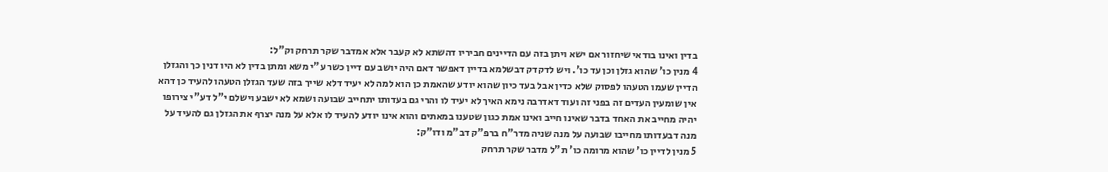בדין ואינו בודאי שיחזור אם ישא ויתן בזה עם הדיינים חביריו דהשתא לא קעבר אלא אמדבר שקר תרחק וק"ל:
4 מנין כו' שהוא גזלן וכן עד כו'. ויש לדקדק דבשלמא בדיין דאפשר דאם היה יושב עם דיין כשר ע"י משא ומתן בדין לא היו דנין כך והגזלן הדיין שעמו הטעהו לפסוק שלא כדין אבל בעד כיון שהוא יודע שהאמת כן הוא למה לא יעיד דלא שייך בזה שעד הגזלן הטעהו להעיד כן דהא אין שומעין העדים זה בפני זה ועוד דאדרבה נימא האיך לא יעיד לו והרי גם בעדותו יתחייב שבועה ושמא לא ישבע וישלם י"ל דע"י צירופו יהיה מחייב את האחד בדבר שאינו חייב ואינו אמת כגון שטענו במאתים והוא אינו יודע להעיד לו אלא על מנה יצרף את הגזלן גם להעיד על מנה דבעדותו מחייבו שבועה על מנה שניה מדר"ח ברפ"ק דב"מ ודו"ק:
5 מנין לדיין כו' שהוא מרומה כו' ת"ל מדבר שקר תרחק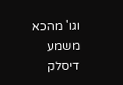וגו' מהכא משמע דיסלק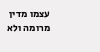עצמו מדין מרומה ולא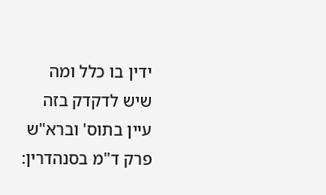ידין בו כלל ומה שיש לדקדק בזה עיין בתוס' וברא"ש פרק ד"מ בסנהדרין: